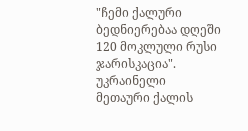"ჩემი ქალური ბედნიერებაა დღეში 120 მოკლული რუსი ჯარისკაცია". უკრაინელი მეთაური ქალის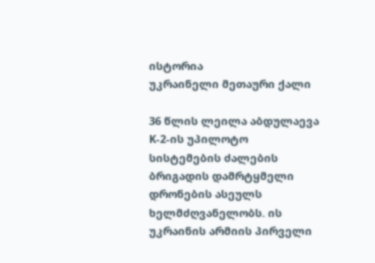ისტორია
უკრაინელი მეთაური ქალი

36 წლის ლეილა აბდულაევა K-2-ის უპილოტო სისტემების ძალების ბრიგადის დამრტყმელი დრონების ასეულს ხელმძღვანელობს. ის უკრაინის არმიის პირველი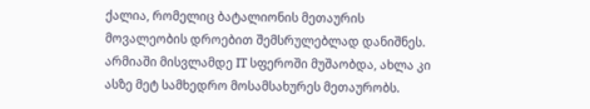ქალია, რომელიც ბატალიონის მეთაურის მოვალეობის დროებით შემსრულებლად დანიშნეს. არმიაში მისვლამდე IT სფეროში მუშაობდა, ახლა კი ასზე მეტ სამხედრო მოსამსახურეს მეთაურობს.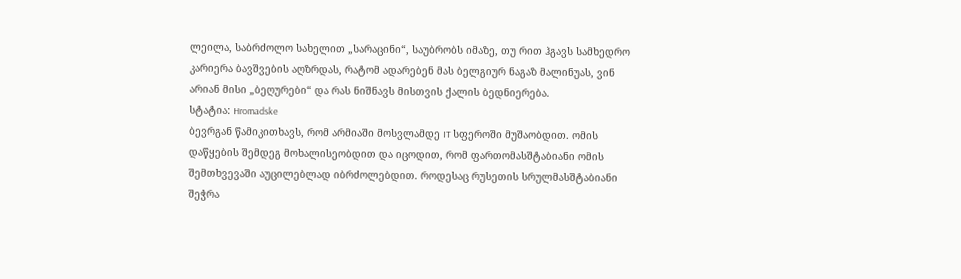ლეილა, საბრძოლო სახელით „სარაცინი“, საუბრობს იმაზე, თუ რით ჰგავს სამხედრო კარიერა ბავშვების აღზრდას, რატომ ადარებენ მას ბელგიურ ნაგაზ მალინუას, ვინ არიან მისი „ბეღურები“ და რას ნიშნავს მისთვის ქალის ბედნიერება.
სტატია: Hromadske
ბევრგან წამიკითხავს, რომ არმიაში მოსვლამდე IT სფეროში მუშაობდით. ომის დაწყების შემდეგ მოხალისეობდით და იცოდით, რომ ფართომასშტაბიანი ომის შემთხვევაში აუცილებლად იბრძოლებდით. როდესაც რუსეთის სრულმასშტაბიანი შეჭრა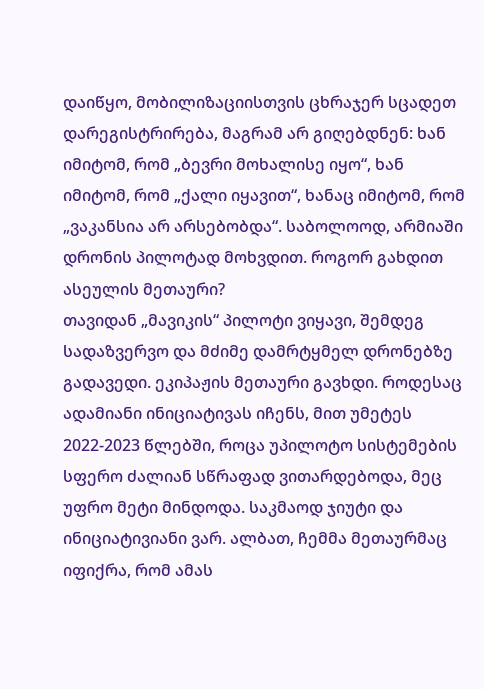დაიწყო, მობილიზაციისთვის ცხრაჯერ სცადეთ დარეგისტრირება, მაგრამ არ გიღებდნენ: ხან იმიტომ, რომ „ბევრი მოხალისე იყო“, ხან იმიტომ, რომ „ქალი იყავით“, ხანაც იმიტომ, რომ „ვაკანსია არ არსებობდა“. საბოლოოდ, არმიაში დრონის პილოტად მოხვდით. როგორ გახდით ასეულის მეთაური?
თავიდან „მავიკის“ პილოტი ვიყავი, შემდეგ სადაზვერვო და მძიმე დამრტყმელ დრონებზე გადავედი. ეკიპაჟის მეთაური გავხდი. როდესაც ადამიანი ინიციატივას იჩენს, მით უმეტეს 2022-2023 წლებში, როცა უპილოტო სისტემების სფერო ძალიან სწრაფად ვითარდებოდა, მეც უფრო მეტი მინდოდა. საკმაოდ ჯიუტი და ინიციატივიანი ვარ. ალბათ, ჩემმა მეთაურმაც იფიქრა, რომ ამას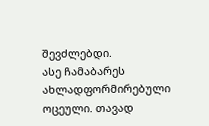შევძლებდი.
ასე ჩამაბარეს ახლადფორმირებული ოცეული. თავად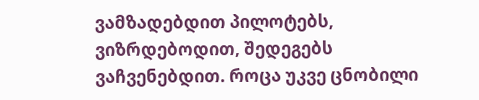ვამზადებდით პილოტებს, ვიზრდებოდით, შედეგებს ვაჩვენებდით. როცა უკვე ცნობილი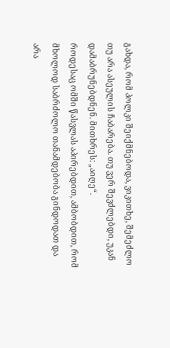გახდა, რომ პოლკი შეიქმნებოდა, ვიკითხე, შემეძლო თუ არა ასეულის ჩაბარება. თუ ვერ შევძლებდი, უკან დამაბრუნებდნენ. მითხრეს: „აიღე“.
როდესაც ომში წასვლას აპირებდით, ამბობდით, რომ მხოლოდ საბრძოლო თანამდებობა გინდოდათ და არა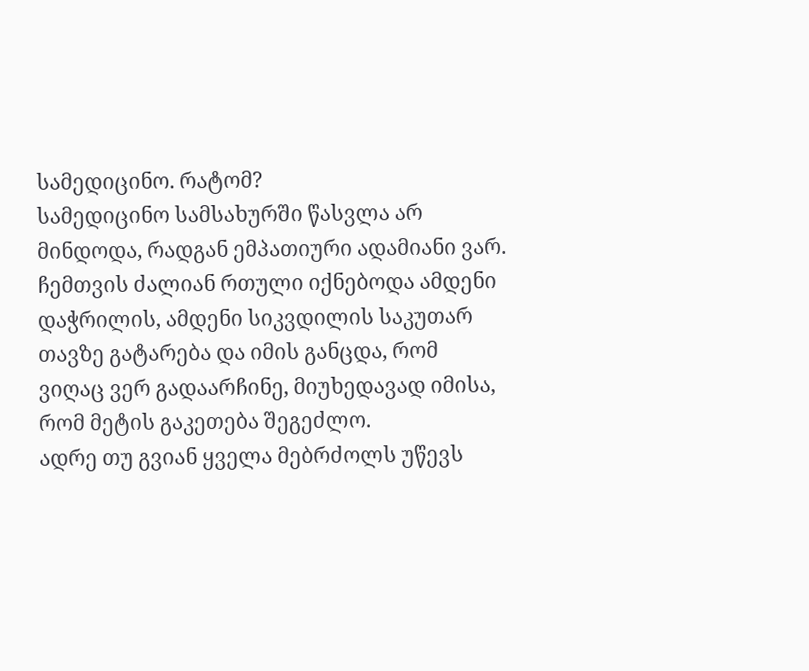სამედიცინო. რატომ?
სამედიცინო სამსახურში წასვლა არ მინდოდა, რადგან ემპათიური ადამიანი ვარ. ჩემთვის ძალიან რთული იქნებოდა ამდენი დაჭრილის, ამდენი სიკვდილის საკუთარ თავზე გატარება და იმის განცდა, რომ ვიღაც ვერ გადაარჩინე, მიუხედავად იმისა, რომ მეტის გაკეთება შეგეძლო.
ადრე თუ გვიან ყველა მებრძოლს უწევს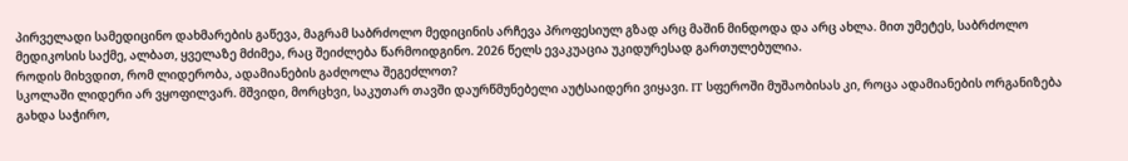პირველადი სამედიცინო დახმარების გაწევა, მაგრამ საბრძოლო მედიცინის არჩევა პროფესიულ გზად არც მაშინ მინდოდა და არც ახლა. მით უმეტეს, საბრძოლო მედიკოსის საქმე, ალბათ, ყველაზე მძიმეა, რაც შეიძლება წარმოიდგინო. 2026 წელს ევაკუაცია უკიდურესად გართულებულია.
როდის მიხვდით, რომ ლიდერობა, ადამიანების გაძღოლა შეგეძლოთ?
სკოლაში ლიდერი არ ვყოფილვარ. მშვიდი, მორცხვი, საკუთარ თავში დაურწმუნებელი აუტსაიდერი ვიყავი. IT სფეროში მუშაობისას კი, როცა ადამიანების ორგანიზება გახდა საჭირო,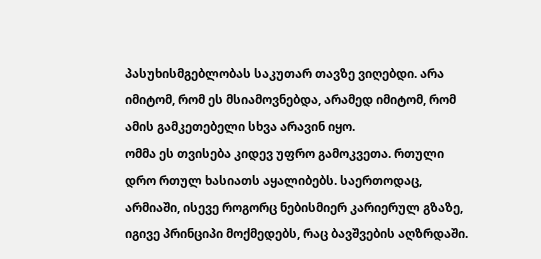პასუხისმგებლობას საკუთარ თავზე ვიღებდი. არა იმიტომ, რომ ეს მსიამოვნებდა, არამედ იმიტომ, რომ ამის გამკეთებელი სხვა არავინ იყო.
ომმა ეს თვისება კიდევ უფრო გამოკვეთა. რთული დრო რთულ ხასიათს აყალიბებს. საერთოდაც, არმიაში, ისევე როგორც ნებისმიერ კარიერულ გზაზე, იგივე პრინციპი მოქმედებს, რაც ბავშვების აღზრდაში.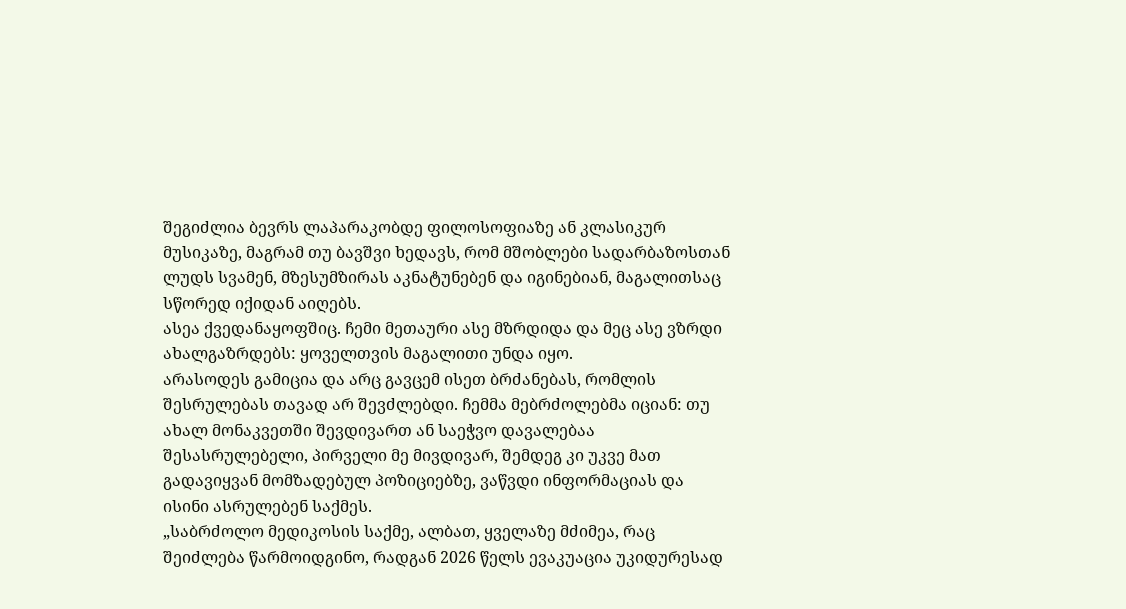შეგიძლია ბევრს ლაპარაკობდე ფილოსოფიაზე ან კლასიკურ მუსიკაზე, მაგრამ თუ ბავშვი ხედავს, რომ მშობლები სადარბაზოსთან ლუდს სვამენ, მზესუმზირას აკნატუნებენ და იგინებიან, მაგალითსაც სწორედ იქიდან აიღებს.
ასეა ქვედანაყოფშიც. ჩემი მეთაური ასე მზრდიდა და მეც ასე ვზრდი ახალგაზრდებს: ყოველთვის მაგალითი უნდა იყო.
არასოდეს გამიცია და არც გავცემ ისეთ ბრძანებას, რომლის შესრულებას თავად არ შევძლებდი. ჩემმა მებრძოლებმა იციან: თუ ახალ მონაკვეთში შევდივართ ან საეჭვო დავალებაა შესასრულებელი, პირველი მე მივდივარ, შემდეგ კი უკვე მათ გადავიყვან მომზადებულ პოზიციებზე, ვაწვდი ინფორმაციას და ისინი ასრულებენ საქმეს.
„საბრძოლო მედიკოსის საქმე, ალბათ, ყველაზე მძიმეა, რაც შეიძლება წარმოიდგინო, რადგან 2026 წელს ევაკუაცია უკიდურესად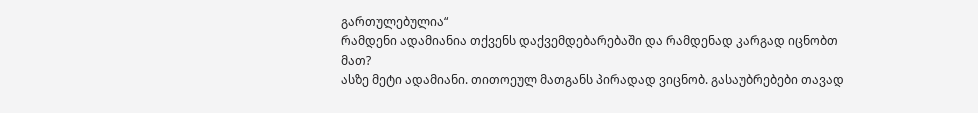გართულებულია“
რამდენი ადამიანია თქვენს დაქვემდებარებაში და რამდენად კარგად იცნობთ მათ?
ასზე მეტი ადამიანი. თითოეულ მათგანს პირადად ვიცნობ. გასაუბრებები თავად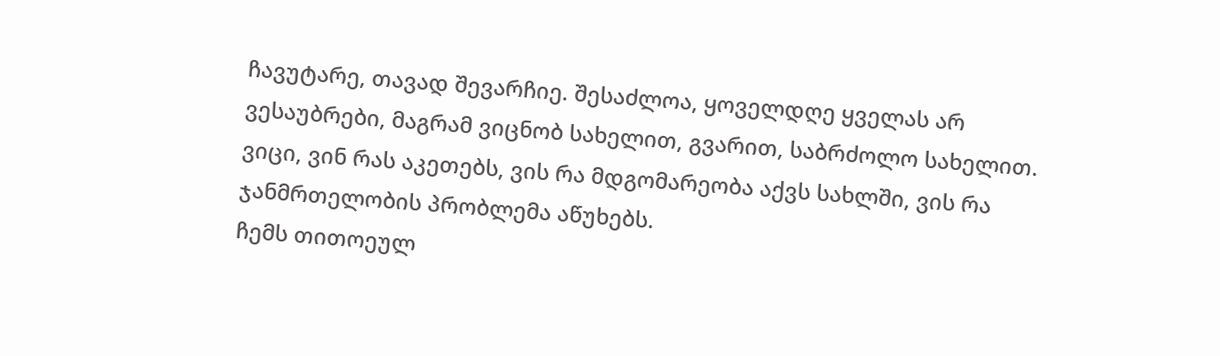ჩავუტარე, თავად შევარჩიე. შესაძლოა, ყოველდღე ყველას არ ვესაუბრები, მაგრამ ვიცნობ სახელით, გვარით, საბრძოლო სახელით. ვიცი, ვინ რას აკეთებს, ვის რა მდგომარეობა აქვს სახლში, ვის რა ჯანმრთელობის პრობლემა აწუხებს.
ჩემს თითოეულ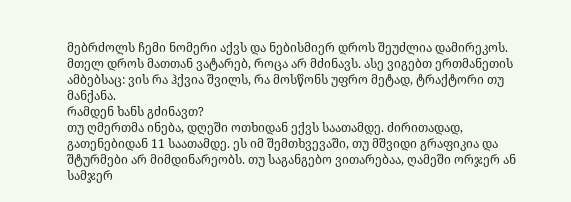მებრძოლს ჩემი ნომერი აქვს და ნებისმიერ დროს შეუძლია დამირეკოს. მთელ დროს მათთან ვატარებ, როცა არ მძინავს. ასე ვიგებთ ერთმანეთის ამბებსაც: ვის რა ჰქვია შვილს, რა მოსწონს უფრო მეტად, ტრაქტორი თუ მანქანა.
რამდენ ხანს გძინავთ?
თუ ღმერთმა ინება, დღეში ოთხიდან ექვს საათამდე. ძირითადად, გათენებიდან 11 საათამდე. ეს იმ შემთხვევაში, თუ მშვიდი გრაფიკია და შტურმები არ მიმდინარეობს. თუ საგანგებო ვითარებაა, ღამეში ორჯერ ან სამჯერ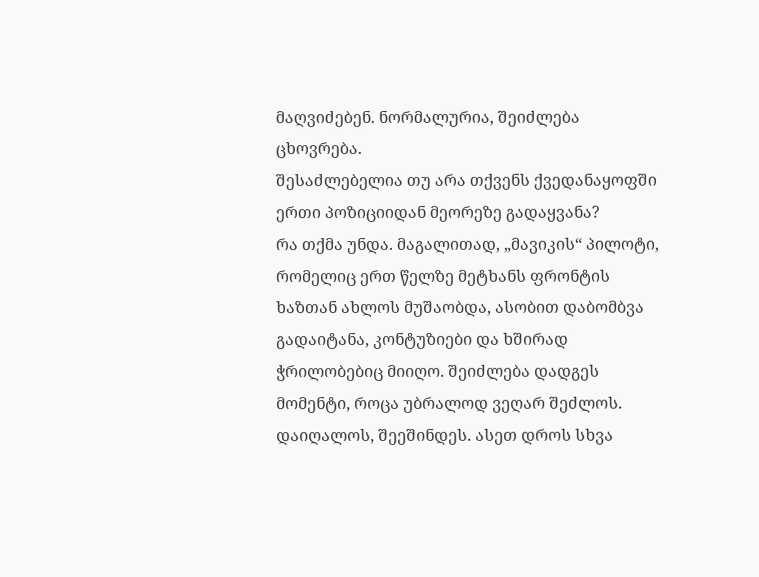მაღვიძებენ. ნორმალურია, შეიძლება ცხოვრება.
შესაძლებელია თუ არა თქვენს ქვედანაყოფში ერთი პოზიციიდან მეორეზე გადაყვანა?
რა თქმა უნდა. მაგალითად, „მავიკის“ პილოტი, რომელიც ერთ წელზე მეტხანს ფრონტის ხაზთან ახლოს მუშაობდა, ასობით დაბომბვა გადაიტანა, კონტუზიები და ხშირად ჭრილობებიც მიიღო. შეიძლება დადგეს მომენტი, როცა უბრალოდ ვეღარ შეძლოს. დაიღალოს, შეეშინდეს. ასეთ დროს სხვა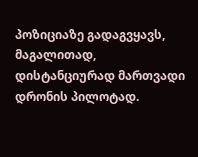პოზიციაზე გადაგვყავს, მაგალითად, დისტანციურად მართვადი დრონის პილოტად.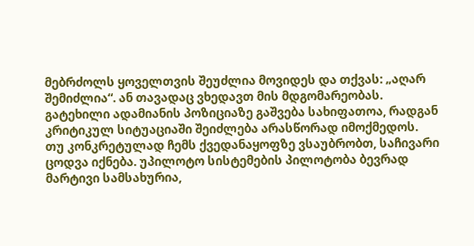მებრძოლს ყოველთვის შეუძლია მოვიდეს და თქვას: „აღარ შემიძლია“. ან თავადაც ვხედავთ მის მდგომარეობას. გატეხილი ადამიანის პოზიციაზე გაშვება სახიფათოა, რადგან კრიტიკულ სიტუაციაში შეიძლება არასწორად იმოქმედოს.
თუ კონკრეტულად ჩემს ქვედანაყოფზე ვსაუბრობთ, საჩივარი ცოდვა იქნება. უპილოტო სისტემების პილოტობა ბევრად მარტივი სამსახურია,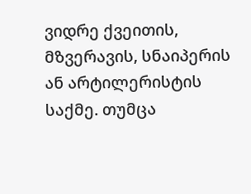ვიდრე ქვეითის, მზვერავის, სნაიპერის ან არტილერისტის საქმე. თუმცა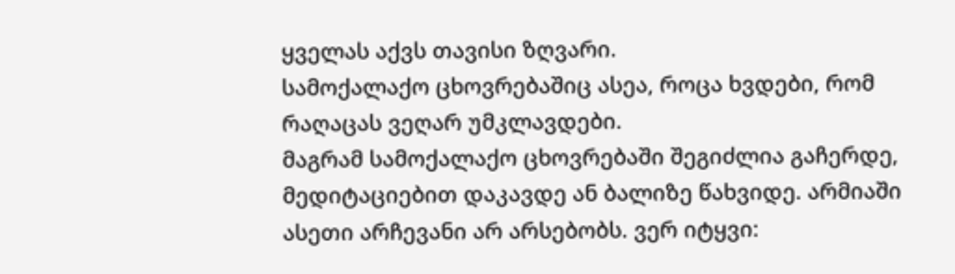ყველას აქვს თავისი ზღვარი.
სამოქალაქო ცხოვრებაშიც ასეა, როცა ხვდები, რომ რაღაცას ვეღარ უმკლავდები.
მაგრამ სამოქალაქო ცხოვრებაში შეგიძლია გაჩერდე, მედიტაციებით დაკავდე ან ბალიზე წახვიდე. არმიაში ასეთი არჩევანი არ არსებობს. ვერ იტყვი: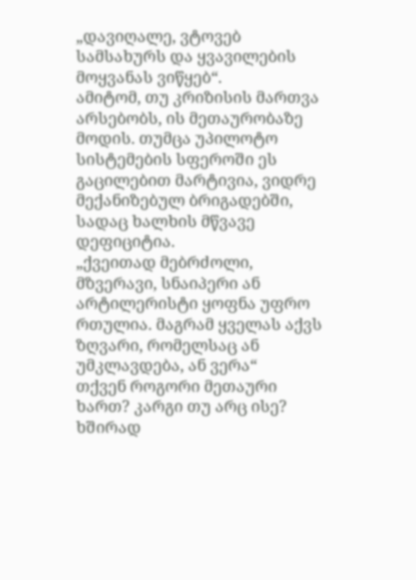„დავიღალე, ვტოვებ სამსახურს და ყვავილების მოყვანას ვიწყებ“.
ამიტომ, თუ კრიზისის მართვა არსებობს, ის მეთაურობაზე მოდის. თუმცა უპილოტო სისტემების სფეროში ეს გაცილებით მარტივია, ვიდრე მექანიზებულ ბრიგადებში, სადაც ხალხის მწვავე დეფიციტია.
„ქვეითად მებრძოლი, მზვერავი, სნაიპერი ან არტილერისტი ყოფნა უფრო რთულია. მაგრამ ყველას აქვს ზღვარი, რომელსაც ან უმკლავდება, ან ვერა“
თქვენ როგორი მეთაური ხართ? კარგი თუ არც ისე? ხშირად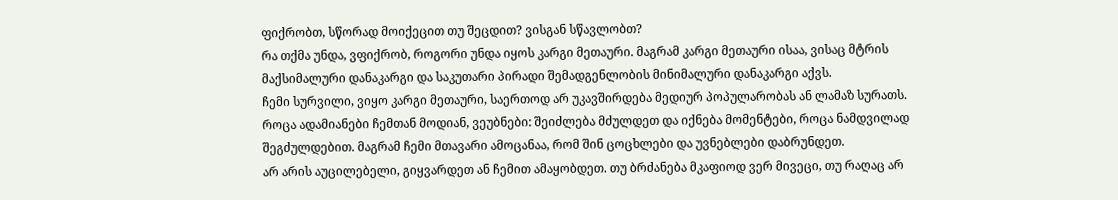ფიქრობთ, სწორად მოიქეცით თუ შეცდით? ვისგან სწავლობთ?
რა თქმა უნდა, ვფიქრობ, როგორი უნდა იყოს კარგი მეთაური. მაგრამ კარგი მეთაური ისაა, ვისაც მტრის მაქსიმალური დანაკარგი და საკუთარი პირადი შემადგენლობის მინიმალური დანაკარგი აქვს.
ჩემი სურვილი, ვიყო კარგი მეთაური, საერთოდ არ უკავშირდება მედიურ პოპულარობას ან ლამაზ სურათს. როცა ადამიანები ჩემთან მოდიან, ვეუბნები: შეიძლება მძულდეთ და იქნება მომენტები, როცა ნამდვილად შეგძულდებით. მაგრამ ჩემი მთავარი ამოცანაა, რომ შინ ცოცხლები და უვნებლები დაბრუნდეთ.
არ არის აუცილებელი, გიყვარდეთ ან ჩემით ამაყობდეთ. თუ ბრძანება მკაფიოდ ვერ მივეცი, თუ რაღაც არ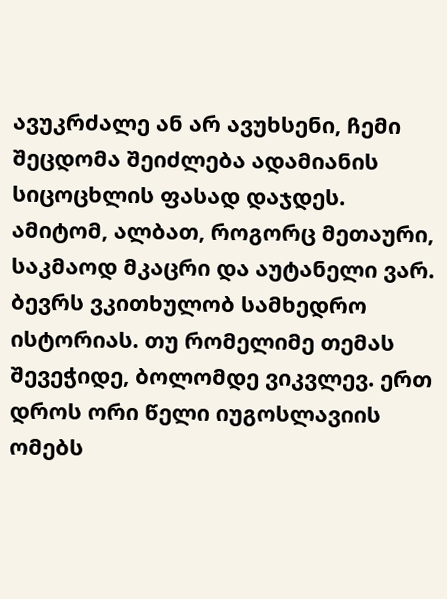ავუკრძალე ან არ ავუხსენი, ჩემი შეცდომა შეიძლება ადამიანის სიცოცხლის ფასად დაჯდეს. ამიტომ, ალბათ, როგორც მეთაური, საკმაოდ მკაცრი და აუტანელი ვარ.
ბევრს ვკითხულობ სამხედრო ისტორიას. თუ რომელიმე თემას შევეჭიდე, ბოლომდე ვიკვლევ. ერთ დროს ორი წელი იუგოსლავიის ომებს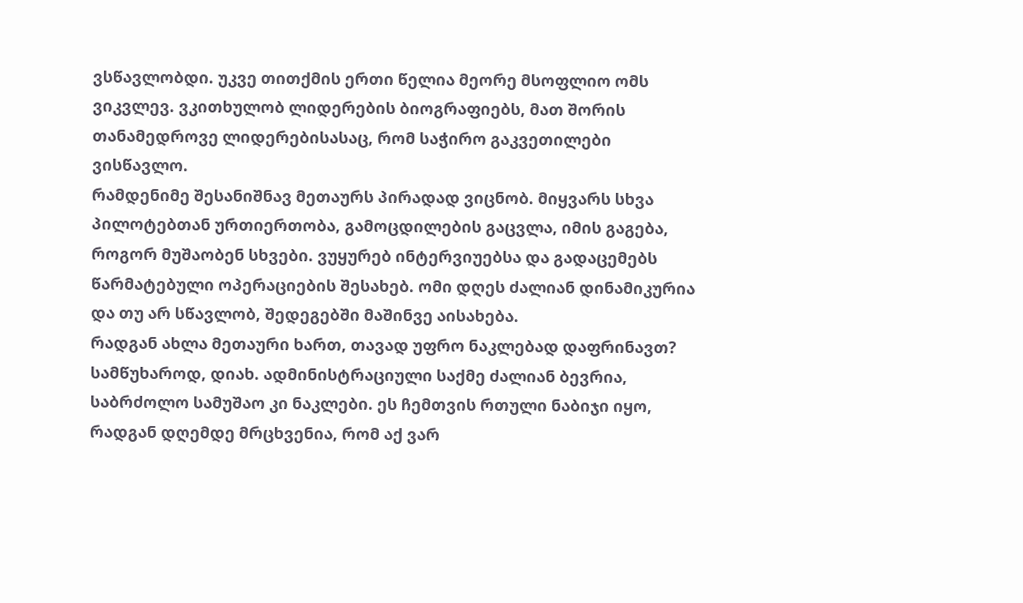ვსწავლობდი. უკვე თითქმის ერთი წელია მეორე მსოფლიო ომს ვიკვლევ. ვკითხულობ ლიდერების ბიოგრაფიებს, მათ შორის თანამედროვე ლიდერებისასაც, რომ საჭირო გაკვეთილები ვისწავლო.
რამდენიმე შესანიშნავ მეთაურს პირადად ვიცნობ. მიყვარს სხვა პილოტებთან ურთიერთობა, გამოცდილების გაცვლა, იმის გაგება, როგორ მუშაობენ სხვები. ვუყურებ ინტერვიუებსა და გადაცემებს წარმატებული ოპერაციების შესახებ. ომი დღეს ძალიან დინამიკურია და თუ არ სწავლობ, შედეგებში მაშინვე აისახება.
რადგან ახლა მეთაური ხართ, თავად უფრო ნაკლებად დაფრინავთ?
სამწუხაროდ, დიახ. ადმინისტრაციული საქმე ძალიან ბევრია, საბრძოლო სამუშაო კი ნაკლები. ეს ჩემთვის რთული ნაბიჯი იყო, რადგან დღემდე მრცხვენია, რომ აქ ვარ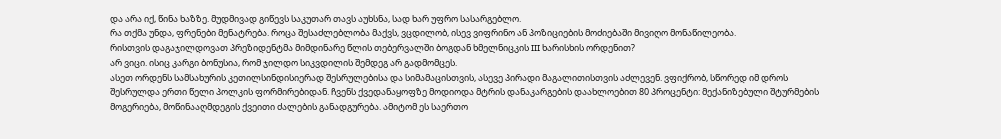და არა იქ, წინა ხაზზე. მუდმივად გიწევს საკუთარ თავს აუხსნა, სად ხარ უფრო სასარგებლო.
რა თქმა უნდა, ფრენები მენატრება. როცა შესაძლებლობა მაქვს, ვცდილობ, ისევ ვიფრინო ან პოზიციების მოძიებაში მივიღო მონაწილეობა.
რისთვის დაგაჯილდოვათ პრეზიდენტმა მიმდინარე წლის თებერვალში ბოგდან ხმელნიცკის III ხარისხის ორდენით?
არ ვიცი. ისიც კარგი ბონუსია, რომ ჯილდო სიკვდილის შემდეგ არ გადმომცეს.
ასეთ ორდენს სამსახურის კეთილსინდისიერად შესრულებისა და სიმამაცისთვის, ასევე პირადი მაგალითისთვის აძლევენ. ვფიქრობ, სწორედ იმ დროს შესრულდა ერთი წელი პოლკის ფორმირებიდან. ჩვენს ქვედანაყოფზე მოდიოდა მტრის დანაკარგების დაახლოებით 80 პროცენტი: მექანიზებული შტურმების მოგერიება, მოწინააღმდეგის ქვეითი ძალების განადგურება. ამიტომ ეს საერთო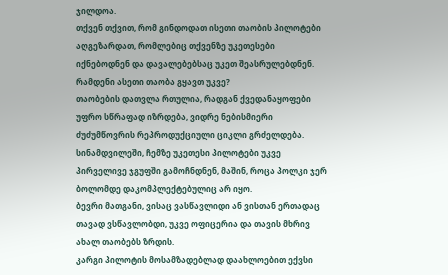ჯილდოა.
თქვენ თქვით, რომ გინდოდათ ისეთი თაობის პილოტები აღგეზარდათ, რომლებიც თქვენზე უკეთესები იქნებოდნენ და დავალებებსაც უკეთ შეასრულებდნენ. რამდენი ასეთი თაობა გყავთ უკვე?
თაობების დათვლა რთულია, რადგან ქვედანაყოფები უფრო სწრაფად იზრდება, ვიდრე ნებისმიერი ძუძუმწოვრის რეპროდუქციული ციკლი გრძელდება.
სინამდვილეში, ჩემზე უკეთესი პილოტები უკვე პირველივე ჯგუფში გამოჩნდნენ, მაშინ, როცა პოლკი ჯერ ბოლომდე დაკომპლექტებულიც არ იყო.
ბევრი მათგანი, ვისაც ვასწავლიდი ან ვისთან ერთადაც თავად ვსწავლობდი, უკვე ოფიცერია და თავის მხრივ ახალ თაობებს ზრდის.
კარგი პილოტის მოსამზადებლად დაახლოებით ექვსი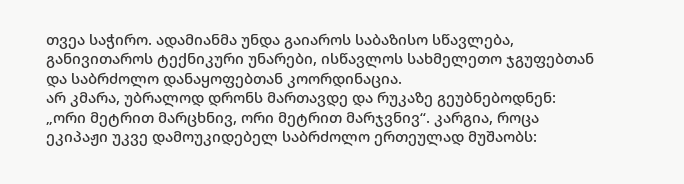თვეა საჭირო. ადამიანმა უნდა გაიაროს საბაზისო სწავლება, განივითაროს ტექნიკური უნარები, ისწავლოს სახმელეთო ჯგუფებთან და საბრძოლო დანაყოფებთან კოორდინაცია.
არ კმარა, უბრალოდ დრონს მართავდე და რუკაზე გეუბნებოდნენ: „ორი მეტრით მარცხნივ, ორი მეტრით მარჯვნივ“. კარგია, როცა ეკიპაჟი უკვე დამოუკიდებელ საბრძოლო ერთეულად მუშაობს: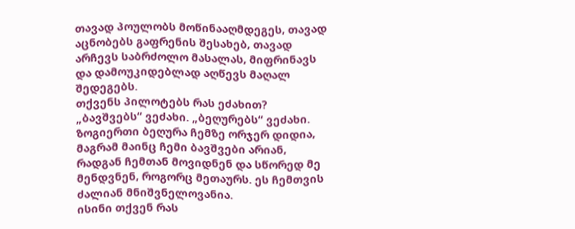თავად პოულობს მოწინააღმდეგეს, თავად აცნობებს გაფრენის შესახებ, თავად არჩევს საბრძოლო მასალას, მიფრინავს და დამოუკიდებლად აღწევს მაღალ შედეგებს.
თქვენს პილოტებს რას ეძახით?
„ბავშვებს“ ვეძახი. „ბეღურებს“ ვეძახი. ზოგიერთი ბეღურა ჩემზე ორჯერ დიდია, მაგრამ მაინც ჩემი ბავშვები არიან, რადგან ჩემთან მოვიდნენ და სწორედ მე მენდვნენ, როგორც მეთაურს. ეს ჩემთვის ძალიან მნიშვნელოვანია.
ისინი თქვენ რას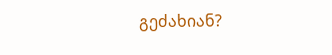გეძახიან?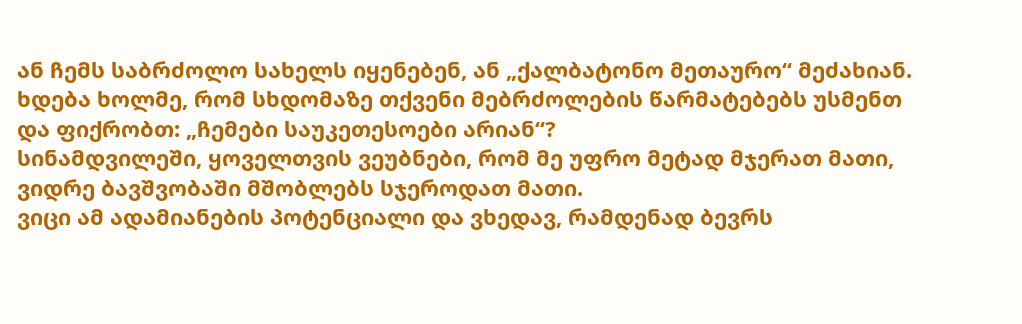ან ჩემს საბრძოლო სახელს იყენებენ, ან „ქალბატონო მეთაურო“ მეძახიან.
ხდება ხოლმე, რომ სხდომაზე თქვენი მებრძოლების წარმატებებს უსმენთ და ფიქრობთ: „ჩემები საუკეთესოები არიან“?
სინამდვილეში, ყოველთვის ვეუბნები, რომ მე უფრო მეტად მჯერათ მათი, ვიდრე ბავშვობაში მშობლებს სჯეროდათ მათი.
ვიცი ამ ადამიანების პოტენციალი და ვხედავ, რამდენად ბევრს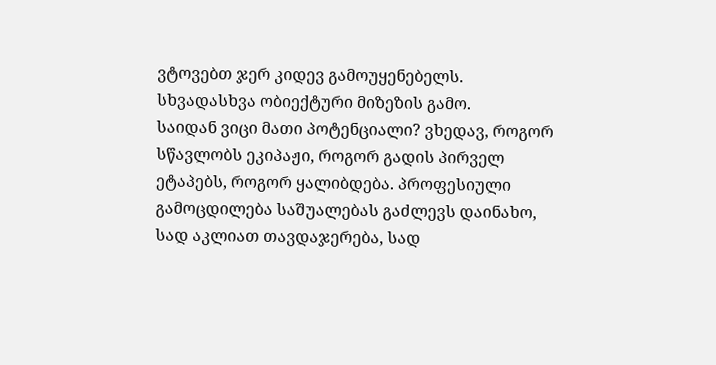ვტოვებთ ჯერ კიდევ გამოუყენებელს. სხვადასხვა ობიექტური მიზეზის გამო.
საიდან ვიცი მათი პოტენციალი? ვხედავ, როგორ სწავლობს ეკიპაჟი, როგორ გადის პირველ ეტაპებს, როგორ ყალიბდება. პროფესიული გამოცდილება საშუალებას გაძლევს დაინახო, სად აკლიათ თავდაჯერება, სად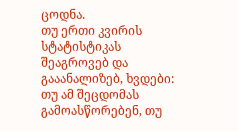ცოდნა.
თუ ერთი კვირის სტატისტიკას შეაგროვებ და გააანალიზებ, ხვდები: თუ ამ შეცდომას გამოასწორებენ, თუ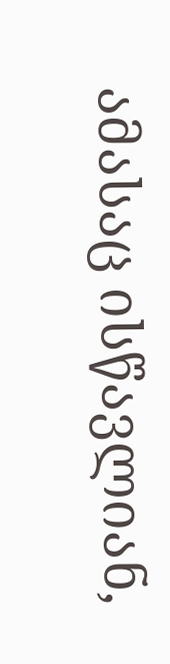ამასაც ისწავლიან,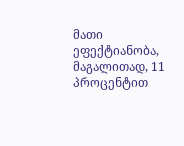მათი ეფექტიანობა, მაგალითად, 11 პროცენტით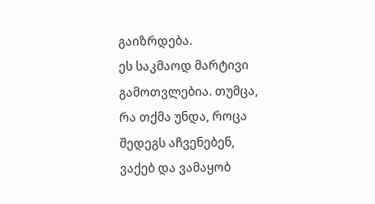გაიზრდება.
ეს საკმაოდ მარტივი გამოთვლებია. თუმცა, რა თქმა უნდა, როცა შედეგს აჩვენებენ, ვაქებ და ვამაყობ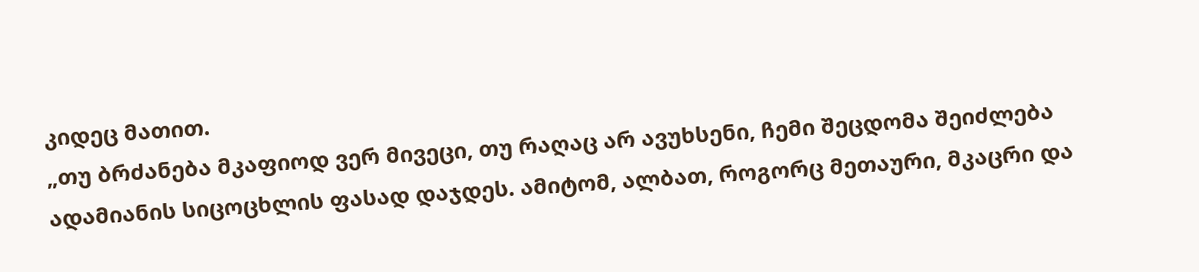კიდეც მათით.
„თუ ბრძანება მკაფიოდ ვერ მივეცი, თუ რაღაც არ ავუხსენი, ჩემი შეცდომა შეიძლება ადამიანის სიცოცხლის ფასად დაჯდეს. ამიტომ, ალბათ, როგორც მეთაური, მკაცრი და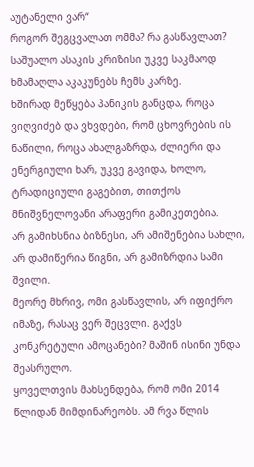აუტანელი ვარ“
როგორ შეგცვალათ ომმა? რა გასწავლათ?
საშუალო ასაკის კრიზისი უკვე საკმაოდ ხმამაღლა აკაკუნებს ჩემს კარზე.
ხშირად მეწყება პანიკის განცდა, როცა ვიღვიძებ და ვხვდები, რომ ცხოვრების ის ნაწილი, როცა ახალგაზრდა, ძლიერი და ენერგიული ხარ, უკვე გავიდა, ხოლო, ტრადიციული გაგებით, თითქოს მნიშვნელოვანი არაფერი გამიკეთებია.
არ გამიხსნია ბიზნესი, არ ამიშენებია სახლი, არ დამიწერია წიგნი, არ გამიზრდია სამი შვილი.
მეორე მხრივ, ომი გასწავლის, არ იფიქრო იმაზე, რასაც ვერ შეცვლი. გაქვს კონკრეტული ამოცანები? მაშინ ისინი უნდა შეასრულო.
ყოველთვის მახსენდება, რომ ომი 2014 წლიდან მიმდინარეობს. ამ რვა წლის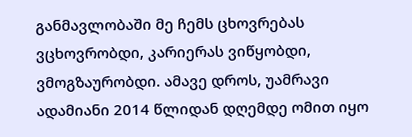განმავლობაში მე ჩემს ცხოვრებას ვცხოვრობდი, კარიერას ვიწყობდი, ვმოგზაურობდი. ამავე დროს, უამრავი ადამიანი 2014 წლიდან დღემდე ომით იყო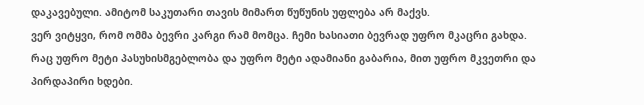დაკავებული. ამიტომ საკუთარი თავის მიმართ წუწუნის უფლება არ მაქვს.
ვერ ვიტყვი, რომ ომმა ბევრი კარგი რამ მომცა. ჩემი ხასიათი ბევრად უფრო მკაცრი გახდა.
რაც უფრო მეტი პასუხისმგებლობა და უფრო მეტი ადამიანი გაბარია, მით უფრო მკვეთრი და პირდაპირი ხდები.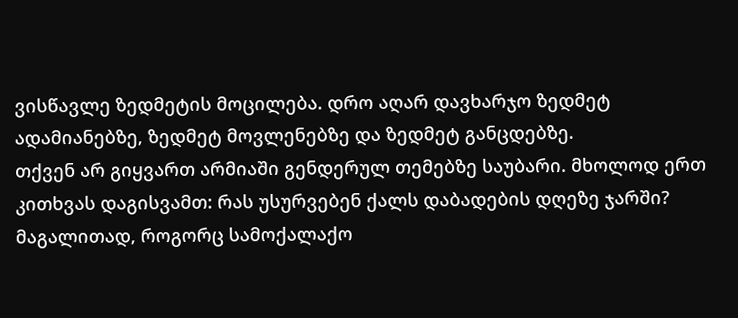ვისწავლე ზედმეტის მოცილება. დრო აღარ დავხარჯო ზედმეტ ადამიანებზე, ზედმეტ მოვლენებზე და ზედმეტ განცდებზე.
თქვენ არ გიყვართ არმიაში გენდერულ თემებზე საუბარი. მხოლოდ ერთ კითხვას დაგისვამთ: რას უსურვებენ ქალს დაბადების დღეზე ჯარში? მაგალითად, როგორც სამოქალაქო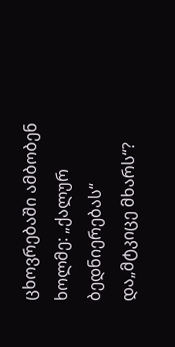ცხოვრებაში ამბობენ ხოლმე: „ქალურ ბედნიერებას“ და„მტკიცე მხარს“?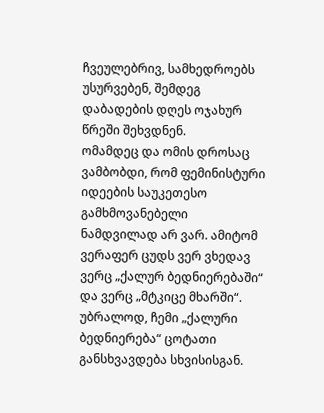ჩვეულებრივ, სამხედროებს უსურვებენ, შემდეგ დაბადების დღეს ოჯახურ წრეში შეხვდნენ.
ომამდეც და ომის დროსაც ვამბობდი, რომ ფემინისტური იდეების საუკეთესო გამხმოვანებელი ნამდვილად არ ვარ. ამიტომ ვერაფერ ცუდს ვერ ვხედავ ვერც „ქალურ ბედნიერებაში“ და ვერც „მტკიცე მხარში“.
უბრალოდ, ჩემი „ქალური ბედნიერება“ ცოტათი განსხვავდება სხვისისგან.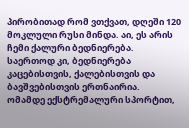პირობითად რომ ვთქვათ, დღეში 120 მოკლული რუსი მინდა. აი, ეს არის ჩემი ქალური ბედნიერება.
საერთოდ კი, ბედნიერება კაცებისთვის, ქალებისთვის და ბავშვებისთვის ერთნაირია.
ომამდე ექსტრემალური სპორტით,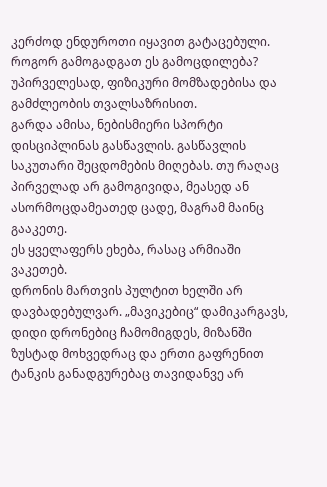კერძოდ ენდუროთი იყავით გატაცებული. როგორ გამოგადგათ ეს გამოცდილება?
უპირველესად, ფიზიკური მომზადებისა და გამძლეობის თვალსაზრისით.
გარდა ამისა, ნებისმიერი სპორტი დისციპლინას გასწავლის. გასწავლის საკუთარი შეცდომების მიღებას. თუ რაღაც პირველად არ გამოგივიდა, მეასედ ან ასორმოცდამეათედ ცადე, მაგრამ მაინც გააკეთე.
ეს ყველაფერს ეხება, რასაც არმიაში ვაკეთებ.
დრონის მართვის პულტით ხელში არ დავბადებულვარ. „მავიკებიც“ დამიკარგავს, დიდი დრონებიც ჩამომიგდეს, მიზანში ზუსტად მოხვედრაც და ერთი გაფრენით ტანკის განადგურებაც თავიდანვე არ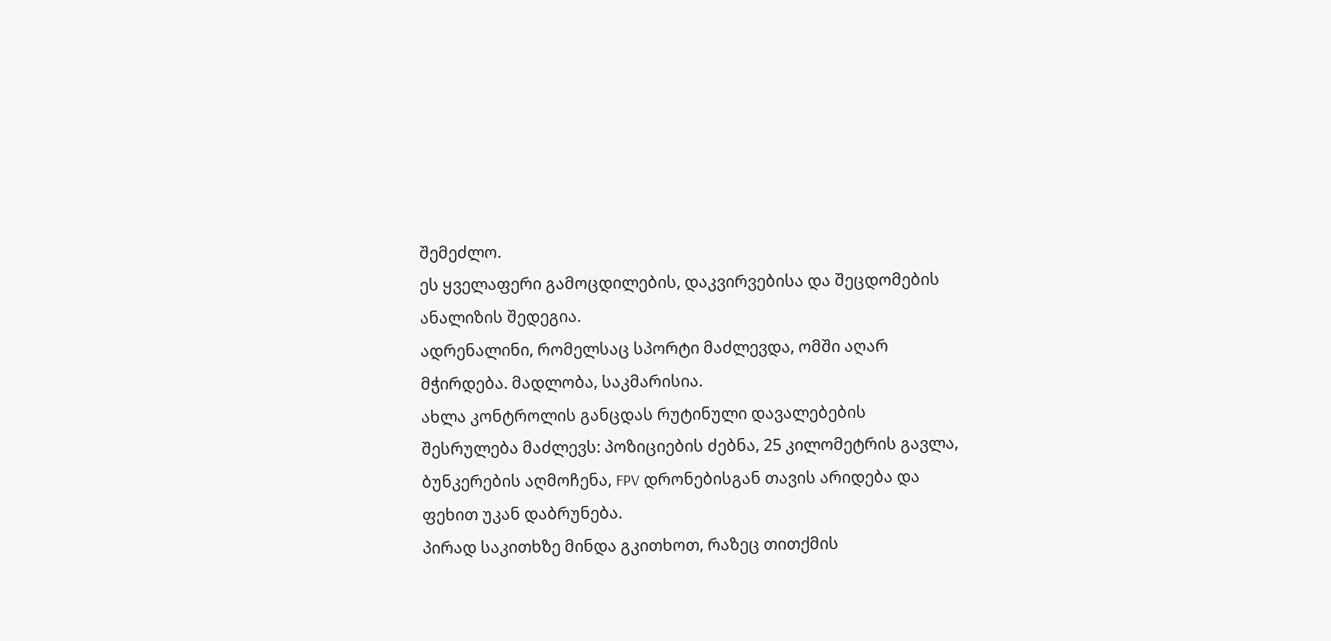შემეძლო.
ეს ყველაფერი გამოცდილების, დაკვირვებისა და შეცდომების ანალიზის შედეგია.
ადრენალინი, რომელსაც სპორტი მაძლევდა, ომში აღარ მჭირდება. მადლობა, საკმარისია.
ახლა კონტროლის განცდას რუტინული დავალებების შესრულება მაძლევს: პოზიციების ძებნა, 25 კილომეტრის გავლა, ბუნკერების აღმოჩენა, FPV დრონებისგან თავის არიდება და ფეხით უკან დაბრუნება.
პირად საკითხზე მინდა გკითხოთ, რაზეც თითქმის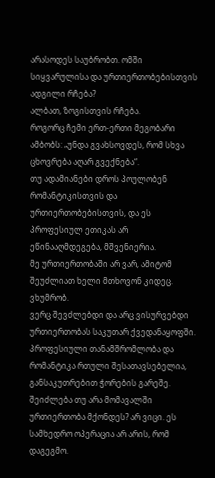არასოდეს საუბრობთ. ომში სიყვარულისა და ურთიერთობებისთვის ადგილი რჩება?
ალბათ, ზოგისთვის რჩება.
როგორც ჩემი ერთ-ერთი მეგობარი ამბობს: „უნდა გვახსოვდეს, რომ სხვა ცხოვრება აღარ გვექნება“.
თუ ადამიანები დროს პოულობენ რომანტიკისთვის და ურთიერთობებისთვის, და ეს პროფესიულ ეთიკას არ ეწინააღმდეგება, მშვენიერია.
მე ურთიერთობაში არ ვარ, ამიტომ შეუძლიათ ხელი მთხოვონ კიდეც. ვხუმრობ.
ვერც შევძლებდი და არც ვისურვებდი ურთიერთობას საკუთარ ქვედანაყოფში. პროფესიული თანამშრომლობა და რომანტიკა რთული შესათავსებელია, განსაკუთრებით ჭორების გარეშე.
შეიძლება თუ არა მომავალში ურთიერთობა მქონდეს? არ ვიცი. ეს სამხედრო ოპერაცია არ არის, რომ დაგეგმო.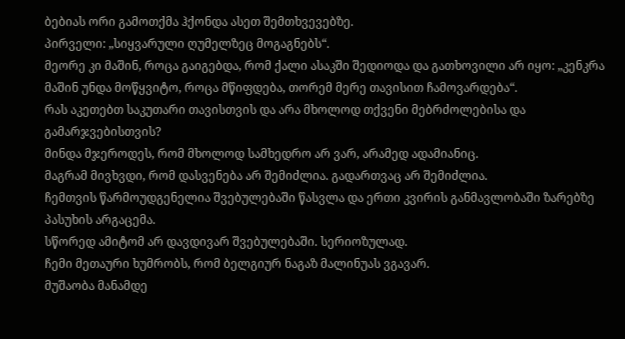ბებიას ორი გამოთქმა ჰქონდა ასეთ შემთხვევებზე.
პირველი: „სიყვარული ღუმელზეც მოგაგნებს“.
მეორე კი მაშინ, როცა გაიგებდა, რომ ქალი ასაკში შედიოდა და გათხოვილი არ იყო: „კენკრა მაშინ უნდა მოწყვიტო, როცა მწიფდება, თორემ მერე თავისით ჩამოვარდება“.
რას აკეთებთ საკუთარი თავისთვის და არა მხოლოდ თქვენი მებრძოლებისა და გამარჯვებისთვის?
მინდა მჯეროდეს, რომ მხოლოდ სამხედრო არ ვარ, არამედ ადამიანიც.
მაგრამ მივხვდი, რომ დასვენება არ შემიძლია. გადართვაც არ შემიძლია.
ჩემთვის წარმოუდგენელია შვებულებაში წასვლა და ერთი კვირის განმავლობაში ზარებზე პასუხის არგაცემა.
სწორედ ამიტომ არ დავდივარ შვებულებაში. სერიოზულად.
ჩემი მეთაური ხუმრობს, რომ ბელგიურ ნაგაზ მალინუას ვგავარ.
მუშაობა მანამდე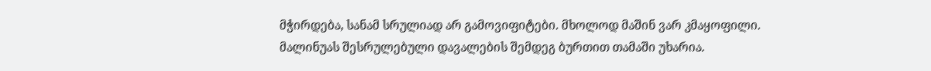მჭირდება, სანამ სრულიად არ გამოვიფიტები. მხოლოდ მაშინ ვარ კმაყოფილი.
მალინუას შესრულებული დავალების შემდეგ ბურთით თამაში უხარია.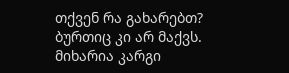თქვენ რა გახარებთ?
ბურთიც კი არ მაქვს.
მიხარია კარგი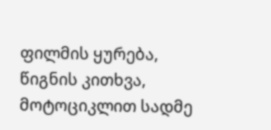ფილმის ყურება, წიგნის კითხვა, მოტოციკლით სადმე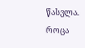წასვლა.
როცა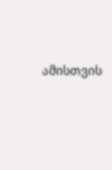ამისთვის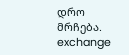დრო მრჩება.
exchange